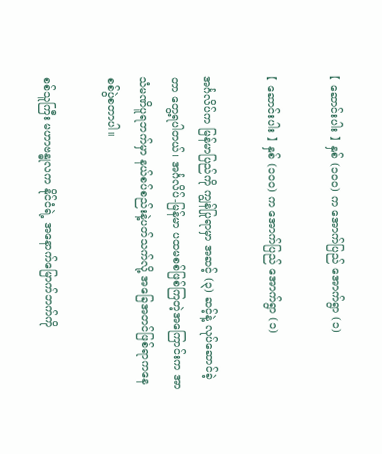【 ဆောင်းပါး 】 နှစ် (၁၀၀) က အောက်ပြည် အောက်ရွာ (၁)

【 ဆောင်းပါး 】 နှစ် (၁၀၀) က အောက်ပြည် အောက်ရွာ (၁)

အင်္ဂလိပ်က မြန်မာပြည်ကို ကျွန်ပြုရာမှာ အဆင့် (၃) ဆင့်နဲ့ လုပ်ဆောင်ခဲ့တာ တွေ့ရပါတယ်၊ အင်္ဂလိပ်-မြန်မာ ပထမစစ်ဖြစ်ကြတဲ့အကြောင်းက အာသံမဏိပူရဘက်မှာ နယ်စပ်စည်းနဲ့ပတ်သက်လို့ အခြေအတင်ဖြစ်ရာကနေ စစ်ပွဲစတာပါ။

စစ်သူကြီး မဟာဗန္ဓုလက နိုင်ငံရဲ့ အနောက်မြောက်ဘက်ကို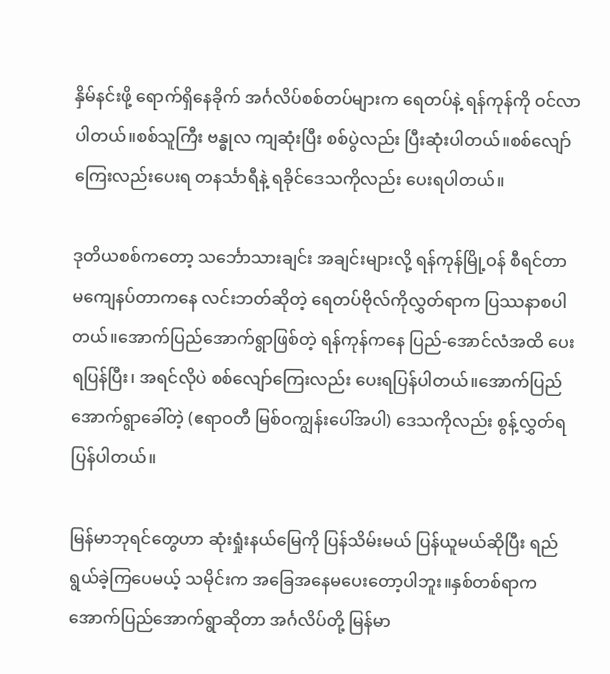နှိမ်နင်းဖို့ ရောက်ရှိနေခိုက် အင်္ဂလိပ်စစ်တပ်များက ရေတပ်နဲ့ ရန်ကုန်ကို ဝင်လာပါတယ်။စစ်သူကြီး ဗန္ဓုလ ကျဆုံးပြီး စစ်ပွဲလည်း ပြီးဆုံးပါတယ်။စစ်လျော်ကြေးလည်းပေးရ တနင်္သာရီနဲ့ ရခိုင်ဒေသကိုလည်း ပေးရပါတယ်။

ဒုတိယစစ်ကတော့ သင်္ဘောသားချင်း အချင်းများလို့ ရန်ကုန်မြို့ဝန် စီရင်တာ မကျေနပ်တာကနေ လင်းဘတ်ဆိုတဲ့ ရေတပ်ဗိုလ်ကိုလွှတ်ရာက ပြဿနာစပါတယ်။အောက်ပြည်အောက်ရွာဖြစ်တဲ့ ရန်ကုန်ကနေ ပြည်-အောင်လံအထိ ပေးရပြန်ပြီး၊ အရင်လိုပဲ စစ်လျော်ကြေးလည်း ပေးရပြန်ပါတယ်။အောက်ပြည်အောက်ရွာခေါ်တဲ့ (ဧရာဝတီ မြစ်ဝကျွန်းပေါ်အပါ) ဒေသကိုလည်း စွန့်လွှတ်ရပြန်ပါတယ်။

မြန်မာဘုရင်တွေဟာ ဆုံးရှုံးနယ်မြေကို ပြန်သိမ်းမယ် ပြန်ယူမယ်ဆိုပြီး ရည်ရွယ်ခဲ့ကြပေမယ့် သမိုင်းက အခြေအနေမပေးတော့ပါဘူး။နှစ်တစ်ရာက အောက်ပြည်အောက်ရွာဆိုတာ အင်္ဂလိပ်တို့ မြန်မာ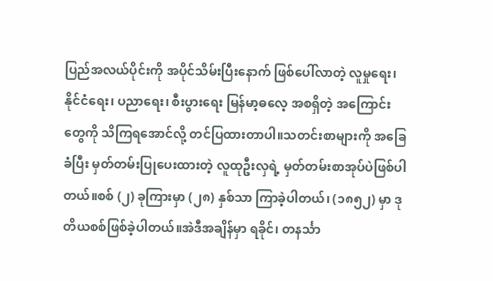ပြည်အလယ်ပိုင်းကို အပိုင်သိမ်းပြီးနောက် ဖြစ်ပေါ်လာတဲ့ လူမှုရေး၊ နိုင်ငံရေး၊ ပညာရေး၊ စီးပွားရေး မြန်မာ့ဓလေ့ အစရှိတဲ့ အကြောင်းတွေကို သိကြရအောင်လို့ တင်ပြထားတာပါ။သတင်းစာများကို အခြေခံပြီး မှတ်တမ်းပြုပေးထားတဲ့ လူထုဦးလှရဲ့ မှတ်တမ်းစာအုပ်ပဲဖြစ်ပါတယ်။စစ် (၂) ခုကြားမှာ (၂၈) နှစ်သာ ကြာခဲ့ပါတယ်၊ (၁၈၅၂) မှာ ဒုတိယစစ်ဖြစ်ခဲ့ပါတယ်။အဲဒီအချိန်မှာ ရခိုင်၊ တနင်္သာ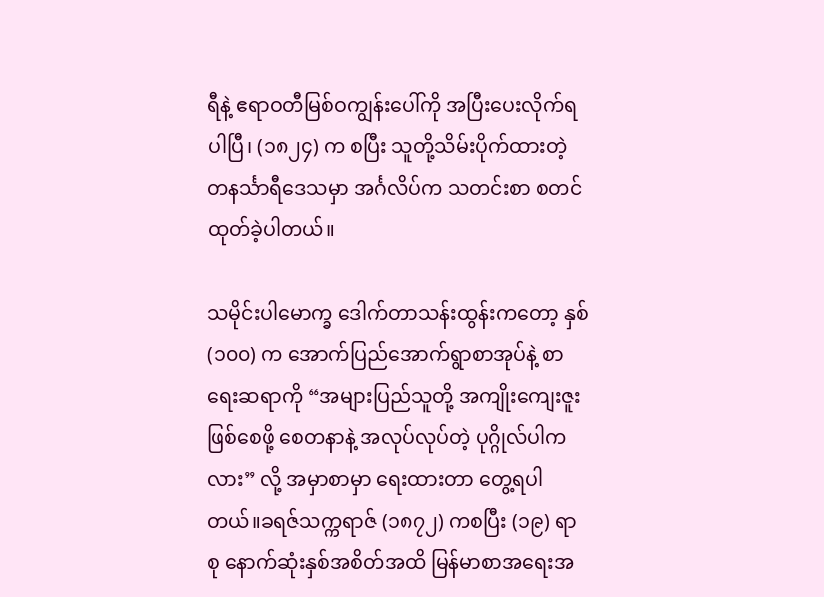ရီနဲ့ ဧရာဝတီမြစ်ဝကျွန်းပေါ်ကို အပြီးပေးလိုက်ရပါပြီ၊ (၁၈၂၄) က စပြီး သူတို့သိမ်းပိုက်ထားတဲ့ တနင်္သာရီဒေသမှာ အင်္ဂလိပ်က သတင်းစာ စတင်ထုတ်ခဲ့ပါတယ်။

သမိုင်းပါမောက္ခ ဒေါက်တာသန်းထွန်းကတော့ နှစ် (၁၀၀) က အောက်ပြည်အောက်ရွာစာအုပ်နဲ့ စာရေးဆရာကို “အများပြည်သူတို့ အကျိုးကျေးဇူးဖြစ်စေဖို့ စေတနာနဲ့ အလုပ်လုပ်တဲ့ ပုဂ္ဂိုလ်ပါကလား” လို့ အမှာစာမှာ ရေးထားတာ တွေ့ရပါတယ်။ခရဇ်သက္ကရာဇ် (၁၈၇၂) ကစပြီး (၁၉) ရာစု နောက်ဆုံးနှစ်အစိတ်အထိ မြန်မာစာအရေးအ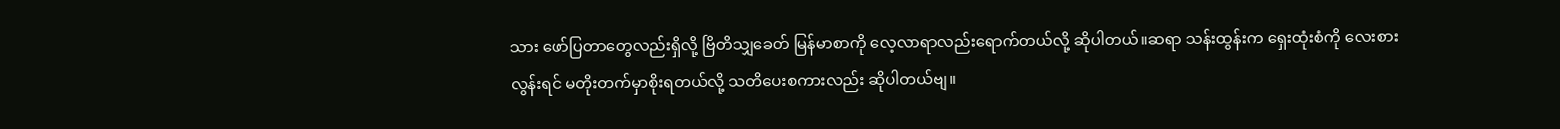သား ဖော်ပြတာတွေလည်းရှိလို့ ဗြိတိသျှခေတ် မြန်မာစာကို လေ့လာရာလည်းရောက်တယ်လို့ ဆိုပါတယ်။ဆရာ သန်းထွန်းက ရှေးထုံးစံကို လေးစားလွန်းရင် မတိုးတက်မှာစိုးရတယ်လို့ သတိပေးစကားလည်း ဆိုပါတယ်ဗျ။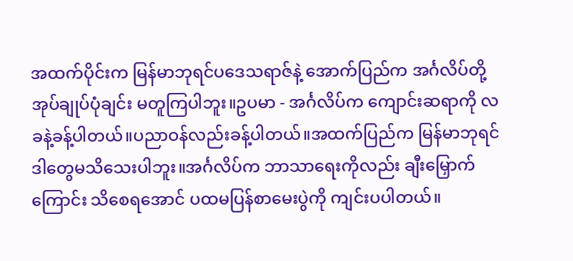အထက်ပိုင်းက မြန်မာဘုရင်ပဒေသရာဇ်နဲ့ အောက်ပြည်က အင်္ဂလိပ်တို့ အုပ်ချုပ်ပုံချင်း မတူကြပါဘူး။ဥပမာ - အင်္ဂလိပ်က ကျောင်းဆရာကို လခနဲ့ခန့်ပါတယ်။ပညာဝန်လည်းခန့်ပါတယ်။အထက်ပြည်က မြန်မာဘုရင် ဒါတွေမသိသေးပါဘူး။အင်္ဂလိပ်က ဘာသာရေးကိုလည်း ချီးမြှောက်ကြောင်း သိစေရအောင် ပထမပြန်စာမေးပွဲကို ကျင်းပပါတယ်။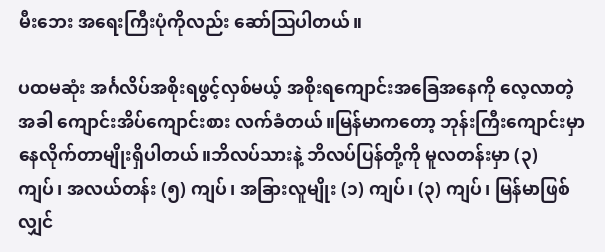မီးဘေး အရေးကြီးပုံကိုလည်း ဆော်ဩပါတယ်။

ပထမဆုံး အင်္ဂလိပ်အစိုးရဖွင့်လှစ်မယ့် အစိုးရကျောင်းအခြေအနေကို လေ့လာတဲ့အခါ ကျောင်းအိပ်ကျောင်းစား လက်ခံတယ်။မြန်မာကတော့ ဘုန်းကြီးကျောင်းမှာ နေလိုက်တာမျိုးရှိပါတယ်။ဘိလပ်သားနဲ့ ဘိလပ်ပြန်တို့ကို မူလတန်းမှာ (၃) ကျပ်၊ အလယ်တန်း (၅) ကျပ်၊ အခြားလူမျိုး (၁) ကျပ်၊ (၃) ကျပ်၊ မြန်မာဖြစ်လျှင်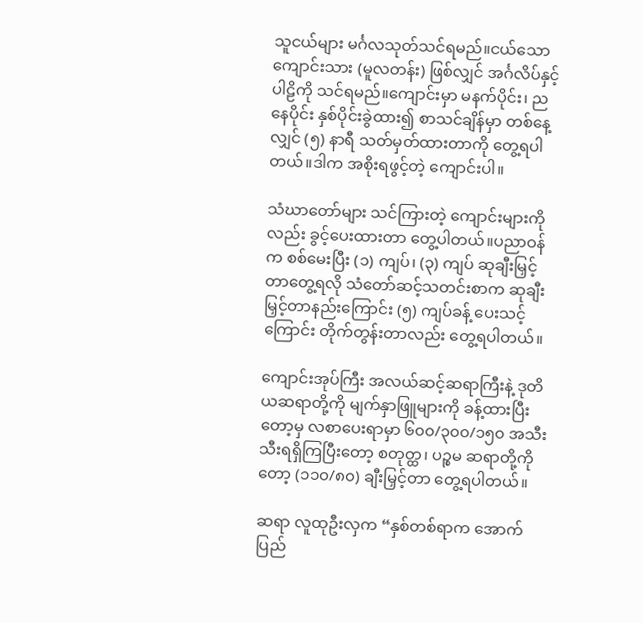သူငယ်များ မင်္ဂလသုတ်သင်ရမည်။ငယ်သောကျောင်းသား (မူလတန်း) ဖြစ်လျှင် အင်္ဂလိပ်နှင့် ပါဠိကို သင်ရမည်။ကျောင်းမှာ မနက်ပိုင်း၊ ညနေပိုင်း နှစ်ပိုင်းခွဲထား၍ စာသင်ချိန်မှာ တစ်နေ့လျှင် (၅) နာရီ သတ်မှတ်ထားတာကို တွေ့ရပါတယ်။ဒါက အစိုးရဖွင့်တဲ့ ကျောင်းပါ။

သံဃာတော်များ သင်ကြားတဲ့ ကျောင်းများကိုလည်း ခွင့်ပေးထားတာ တွေ့ပါတယ်။ပညာဝန်က စစ်မေးပြီး (၁) ကျပ်၊ (၃) ကျပ် ဆုချီးမြှင့်တာတွေ့ရလို သံတော်ဆင့်သတင်းစာက ဆုချီးမြှင့်တာနည်းကြောင်း (၅) ကျပ်ခန့် ပေးသင့်ကြောင်း တိုက်တွန်းတာလည်း တွေ့ရပါတယ်။

ကျောင်းအုပ်ကြီး အလယ်ဆင့်ဆရာကြီးနဲ့ ဒုတိယဆရာတို့ကို မျက်နှာဖြူများကို ခန့်ထားပြီးတော့မှ လစာပေးရာမှာ ၆၀၀/၃၀၀/၁၅၀ အသီးသီးရရှိကြပြီးတော့ စတုတ္ထ၊ ပဉ္စမ ဆရာတို့ကိုတော့ (၁၁၀/၈၀) ချီးမြှင့်တာ တွေ့ရပါတယ်။

ဆရာ လူထုဦးလှက “နှစ်တစ်ရာက အောက်ပြည်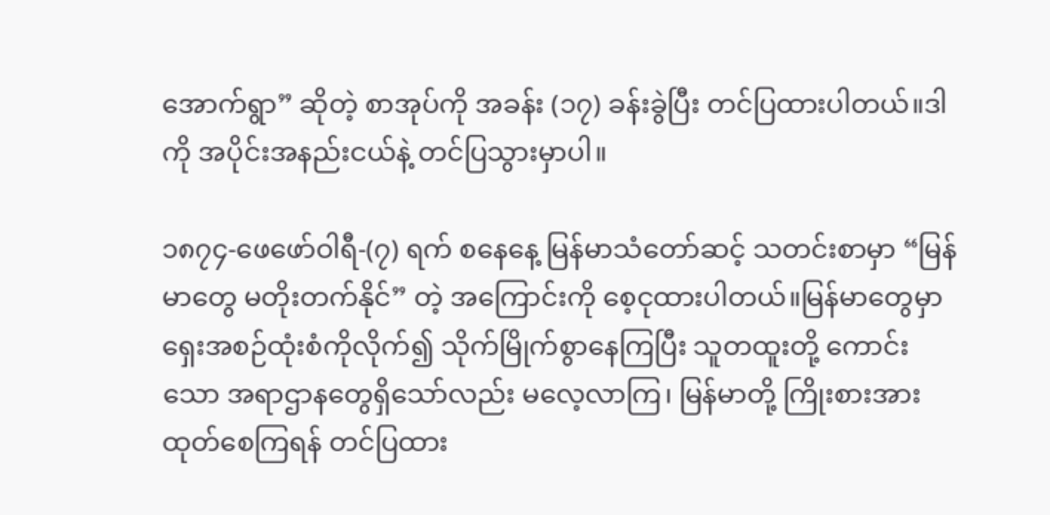အောက်ရွာ” ဆိုတဲ့ စာအုပ်ကို အခန်း (၁၇) ခန်းခွဲပြီး တင်ပြထားပါတယ်။ဒါကို အပိုင်းအနည်းငယ်နဲ့ တင်ပြသွားမှာပါ။

၁၈၇၄-ဖေဖော်ဝါရီ-(၇) ရက် စနေနေ့ မြန်မာသံတော်ဆင့် သတင်းစာမှာ “မြန်မာတွေ မတိုးတက်နိုင်” တဲ့ အကြောင်းကို စေ့ငုထားပါတယ်။မြန်မာတွေမှာ ရှေးအစဉ်ထုံးစံကိုလိုက်၍ သိုက်မြိုက်စွာနေကြပြီး သူတထူးတို့ ကောင်းသော အရာဌာနတွေရှိသော်လည်း မလေ့လာကြ၊ မြန်မာတို့ ကြိုးစားအားထုတ်စေကြရန် တင်ပြထား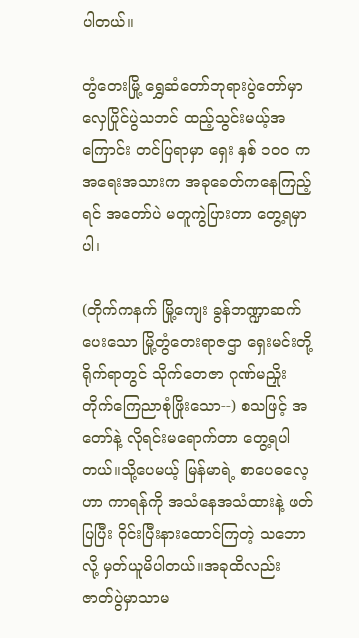ပါတယ်။

တွံတေးမြို့ ရွှေဆံတော်ဘုရားပွဲတော်မှာ လှေပြိုင်ပွဲသဘင် ထည့်သွင်းမယ့်အကြောင်း တင်ပြရာမှာ ရှေး နှစ် ၁၀၀ က အရေးအသားက အခုခေတ်ကနေကြည့်ရင် အတော်ပဲ မတူကွဲပြားတာ တွေ့ရမှာပါ၊

(တိုက်ကနက် မြို့ကျေး ခွန်ဘဏ္ဍာဆက်ပေးသော မြို့တွံတေးရာဇဌာ ရှေးမင်းတို့ရိုက်ရာတွင် သိုက်တေဇာ ဂုဏ်မညှိုး တိုက်ကြေညာစုံဖြိုးသော--) စသဖြင့် အတော်နဲ့ လိုရင်းမရောက်တာ တွေ့ရပါတယ်။သို့ပေမယ့် မြန်မာရဲ့ စာပေဓလေ့ဟာ ကာရန်ကို အသံနေအသံထားနဲ့ ဖတ်ပြပြီး ဝိုင်းပြီးနားထောင်ကြတဲ့ သဘောလို့ မှတ်ယူမိပါတယ်။အခုထိလည်း ဇာတ်ပွဲမှာသာမ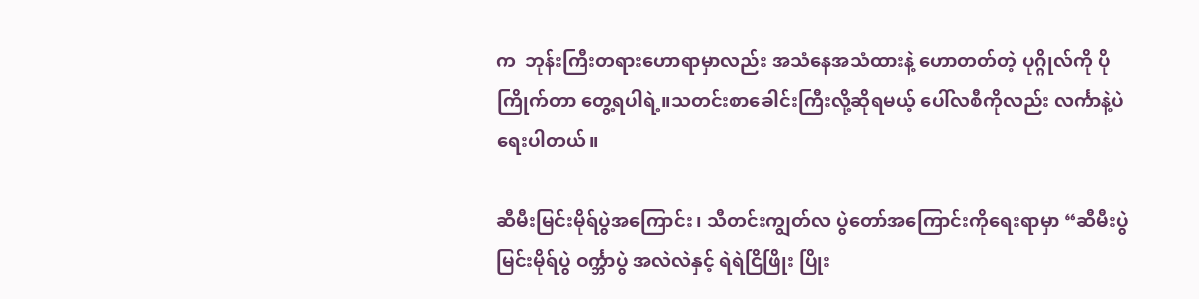က  ဘုန်းကြီးတရားဟောရာမှာလည်း အသံနေအသံထားနဲ့ ဟောတတ်တဲ့ ပုဂ္ဂိုလ်ကို ပိုကြိုက်တာ တွေ့ရပါရဲ့။သတင်းစာခေါင်းကြီးလို့ဆိုရမယ့် ပေါ်လစီကိုလည်း လင်္ကာနဲ့ပဲရေးပါတယ်။

ဆီမီးမြင်းမိုရ်ပွဲအကြောင်း၊ သီတင်းကျွတ်လ ပွဲတော်အကြောင်းကိုရေးရာမှာ “ဆီမီးပွဲ မြင်းမိုရ်ပွဲ ဝင်္က္ဘာပွဲ အလဲလဲနှင့် ရဲရဲငြိဖြိုး ပြိုး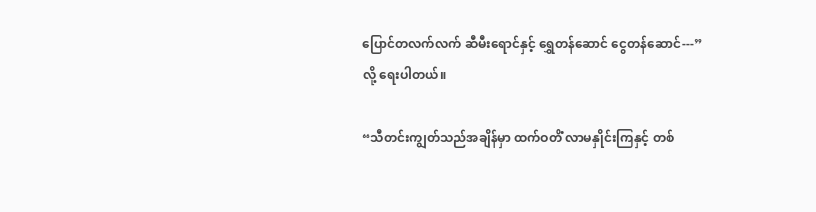ပြောင်တလက်လက် ဆီမီးရောင်နှင့် ရွှေတန်ဆောင် ငွေတန်ဆောင်---” လို့ ရေးပါတယ်။

“သီတင်းကျွတ်သည်အချိန်မှာ ထက်ဝတိံ လာမနှိုင်းကြနှင့် တစ်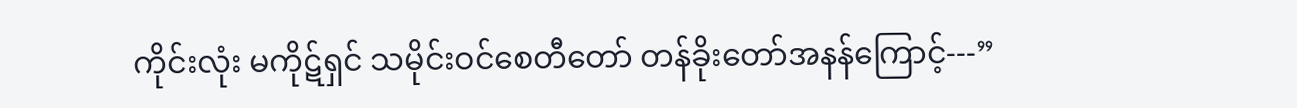ကိုင်းလုံး မကိုဋ်ရှင် သမိုင်းဝင်စေတီတော် တန်ခိုးတော်အနန်ကြောင့်---”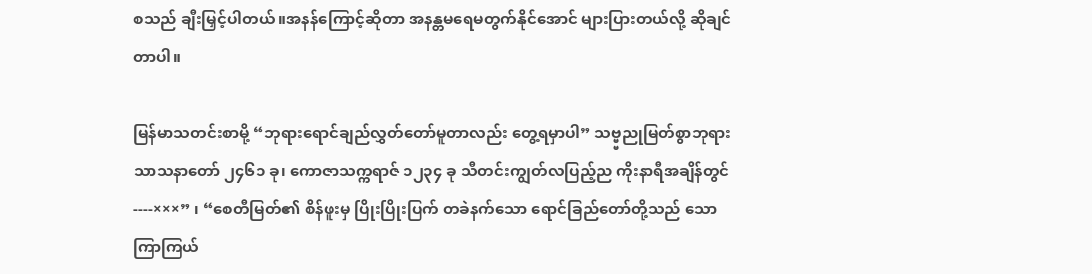စသည် ချီးမြှင့်ပါတယ်။အနန်ကြောင့်ဆိုတာ အနန္တမရေမတွက်နိုင်အောင် များပြားတယ်လို့ ဆိုချင်တာပါ။

မြန်မာသတင်းစာမို့ “ဘုရားရောင်ချည်လွှတ်တော်မူတာလည်း တွေ့ရမှာပါ” သဗ္ဗ္ဗညုမြတ်စွာဘုရား သာသနာတော် ၂၄၆၁ ခု၊ ကောဇာသက္ကရာဇ် ၁၂၃၄ ခု သီတင်းကျွတ်လပြည့်ည ကိုးနာရီအချိန်တွင်----×××” ၊ “စေတီမြတ်၏ စိန်ဖူးမှ ပြိုးပြိုးပြက် တခဲနက်သော ရောင်ခြည်တော်တို့သည် သောကြာကြယ်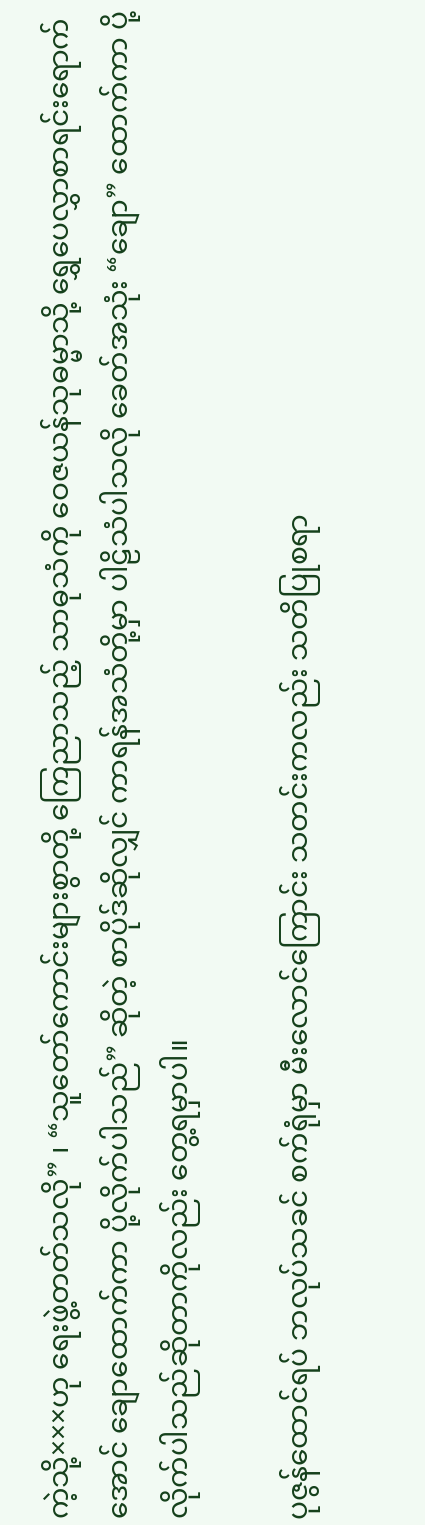ကဲ့သို့×××ဟု ရေးဖွဲ့တတ်သလို” ၊ “သူတော်ကောင်းများစွာတို့ ကြေညာသည့် သာဓုသံကို ဝေဇယန်သုဓမ္မာသို့ ရွှေပေလွှာစာရင်းရောက်အောင် ချောထောက်ကာ ပို့လိုက်ပါသည်” ဆိုတဲ့ စာပိုဒ်ဆိုလျှင် ကာရန်အသံတို့မှာ ပါဠိသံပါသလို ခေတ်အသုံး “ချော” ထောက်ကာ ပို့လိုက်ပါသည်ဆိုတာကိုလည်း တွေ့ရမှာပါ။

ပုဇွန်ထောင်ရပ် ဘလုပ်သခင် စက်ရုံမှာ မီးလောင်ကြောင်း သတင်းကလည်း သတိပြုစရာ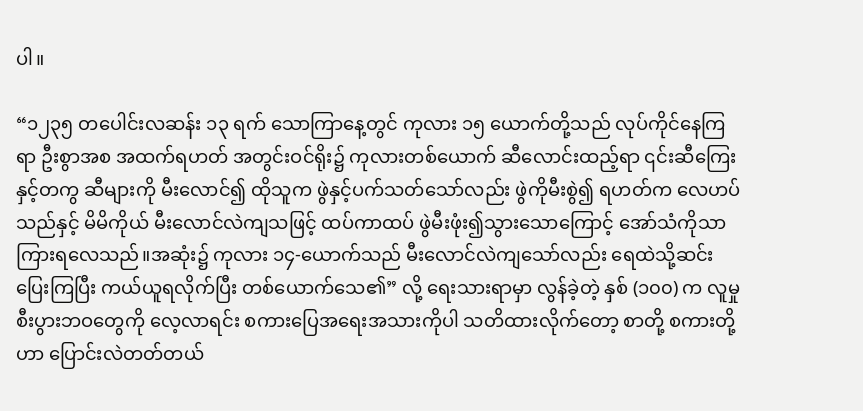ပါ။

“၁၂၃၅ တပေါင်းလဆန်း ၁၃ ရက် သောကြာနေ့တွင် ကုလား ၁၅ ယောက်တို့သည် လုပ်ကိုင်နေကြရာ ဦးစွာအစ အထက်ရဟတ် အတွင်းဝင်ရိုး၌ ကုလားတစ်ယောက် ဆီလောင်းထည့်ရာ ၎င်းဆီကြေးနှင့်တကွ ဆီများကို မီးလောင်၍ ထိုသူက ဖွဲနှင့်ပက်သတ်သော်လည်း ဖွဲကိုမီးစွဲ၍ ရဟတ်က လေဟပ်သည်နှင့် မိမိကိုယ် မီးလောင်လဲကျသဖြင့် ထပ်ကာထပ် ဖွဲမီးဖုံး၍သွားသောကြောင့် အော်သံကိုသာ ကြားရလေသည်။အဆုံး၌ ကုလား ၁၄-ယောက်သည် မီးလောင်လဲကျသော်လည်း ရေထဲသို့ဆင်းပြေးကြပြီး ကယ်ယူရလိုက်ပြီး တစ်ယောက်သေ၏” လို့ ရေးသားရာမှာ လွန်ခဲ့တဲ့ နှစ် (၁၀၀) က လူမှုစီးပွားဘဝတွေကို လေ့လာရင်း စကားပြေအရေးအသားကိုပါ သတိထားလိုက်တော့ စာတို့ စကားတို့ဟာ ပြောင်းလဲတတ်တယ်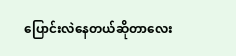ပြောင်းလဲနေတယ်ဆိုတာလေး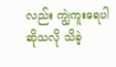လည်း ကျွဲကူးရေပါဆိုသလို သိခဲ့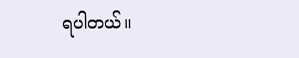ရပါတယ်။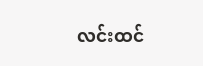လင်းထင်